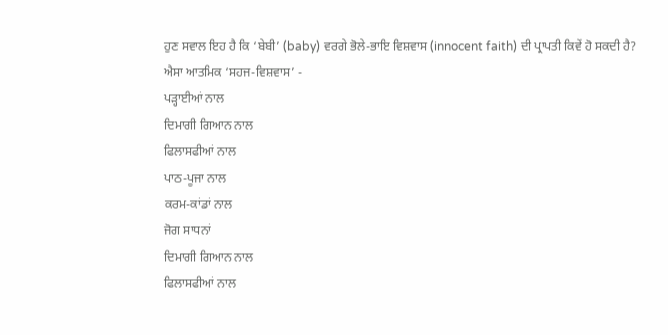ਹੁਣ ਸਵਾਲ ਇਹ ਹੈ ਕਿ ‘ਬੇਬੀ’ (baby) ਵਰਗੇ ਭੋਲੇ-ਭਾਇ ਵਿਸ਼ਵਾਸ (innocent faith) ਦੀ ਪ੍ਰਾਪਤੀ ਕਿਵੇਂ ਹੋ ਸਕਦੀ ਹੈ?
ਐਸਾ ਆਤਮਿਕ ‘ਸਹਜ-ਵਿਸ਼ਵਾਸ’ -
ਪੜ੍ਹਾਈਆਂ ਨਾਲ
ਦਿਮਾਗੀ ਗਿਆਨ ਨਾਲ
ਫਿਲਾਸਫੀਆਂ ਨਾਲ
ਪਾਠ-ਪੂਜਾ ਨਾਲ
ਕਰਮ-ਕਾਂਡਾਂ ਨਾਲ
ਜੋਗ ਸਾਧਨਾਂ
ਦਿਮਾਗੀ ਗਿਆਨ ਨਾਲ
ਫਿਲਾਸਫੀਆਂ ਨਾਲ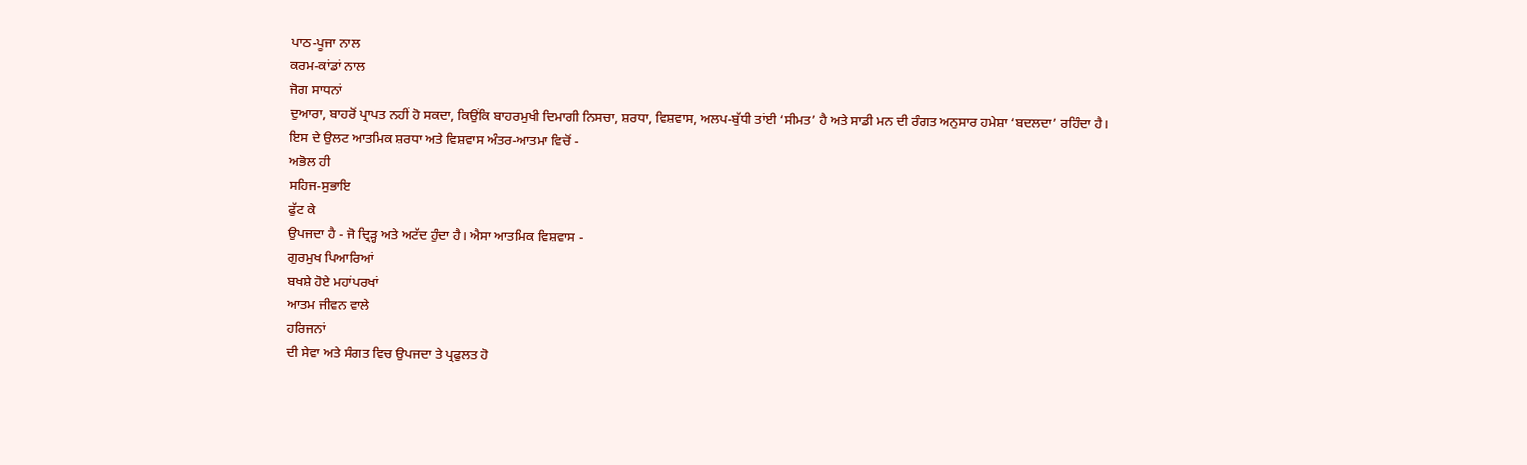ਪਾਠ-ਪੂਜਾ ਨਾਲ
ਕਰਮ-ਕਾਂਡਾਂ ਨਾਲ
ਜੋਗ ਸਾਧਨਾਂ
ਦੁਆਰਾ, ਬਾਹਰੋਂ ਪ੍ਰਾਪਤ ਨਹੀਂ ਹੋ ਸਕਦਾ, ਕਿਉਂਕਿ ਬਾਹਰਮੁਖੀ ਦਿਮਾਗੀ ਨਿਸਚਾ, ਸ਼ਰਧਾ, ਵਿਸ਼ਵਾਸ, ਅਲਪ-ਬੁੱਧੀ ਤਾਂਈ ‘ਸੀਮਤ’ ਹੈ ਅਤੇ ਸਾਡੀ ਮਨ ਦੀ ਰੰਗਤ ਅਨੁਸਾਰ ਹਮੇਸ਼ਾ ‘ਬਦਲਦਾ’ ਰਹਿੰਦਾ ਹੈ।
ਇਸ ਦੇ ਉਲਟ ਆਤਮਿਕ ਸ਼ਰਧਾ ਅਤੇ ਵਿਸ਼ਵਾਸ ਅੰਤਰ-ਆਤਮਾ ਵਿਚੋਂ -
ਅਭੋਲ ਹੀ
ਸਹਿਜ-ਸੁਭਾਇ
ਫੁੱਟ ਕੇ
ਉਪਜਦਾ ਹੈ - ਜੋ ਦ੍ਰਿੜ੍ਹ ਅਤੇ ਅਟੱਦ ਹੁੰਦਾ ਹੈ। ਐਸਾ ਆਤਮਿਕ ਵਿਸ਼ਵਾਸ -
ਗੁਰਮੁਖ ਪਿਆਰਿਆਂ
ਬਖਸ਼ੇ ਹੋਏ ਮਹਾਂਪਰਖਾਂ
ਆਤਮ ਜੀਵਨ ਵਾਲੇ
ਹਰਿਜਨਾਂ
ਦੀ ਸੇਵਾ ਅਤੇ ਸੰਗਤ ਵਿਚ ਉਪਜਦਾ ਤੇ ਪ੍ਰਫੁਲਤ ਹੋ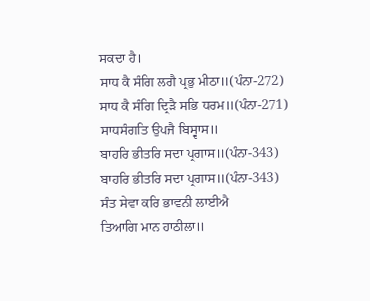ਸਕਦਾ ਹੈ।
ਸਾਧ ਕੈ ਸੰਗਿ ਲਗੈ ਪ੍ਰਭੁ ਮੀਠਾ॥(ਪੰਨਾ-272)
ਸਾਧ ਕੈ ਸੰਗਿ ਦ੍ਰਿੜੈ ਸਭਿ ਧਰਮ॥(ਪੰਨਾ-271)
ਸਾਧਸੰਗਤਿ ਉਪਜੈ ਬਿਸ੍ਵਾਸ॥
ਬਾਹਰਿ ਭੀਤਰਿ ਸਦਾ ਪ੍ਰਗਾਸ॥(ਪੰਨਾ-343)
ਬਾਹਰਿ ਭੀਤਰਿ ਸਦਾ ਪ੍ਰਗਾਸ॥(ਪੰਨਾ-343)
ਸੰਤ ਸੇਵਾ ਕਰਿ ਭਾਵਨੀ ਲਾਈਐ
ਤਿਆਗਿ ਮਾਨ ਹਾਠੀਲਾ॥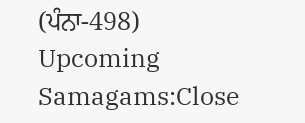(ਪੰਨਾ-498)
Upcoming Samagams:Close